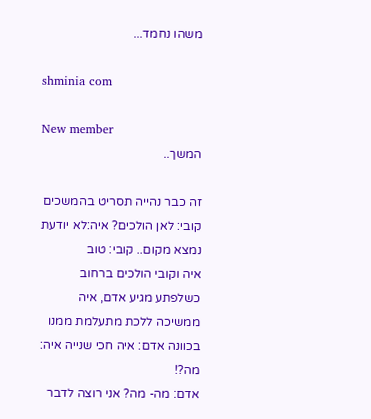משהו נחמד...

shminia com

New member
המשך..

זה כבר נהייה תסריט בהמשכים קובי: לאן הולכים? איה:לא יודעת נמצא מקום.. קובי: טוב
איה וקובי הולכים ברחוב כשלפתע מגיע אדם, איה ממשיכה ללכת מתעלמת ממנו בכוונה אדם: איה חכי שנייה איה: מה?!
אדם: מה- מה? אני רוצה לדבר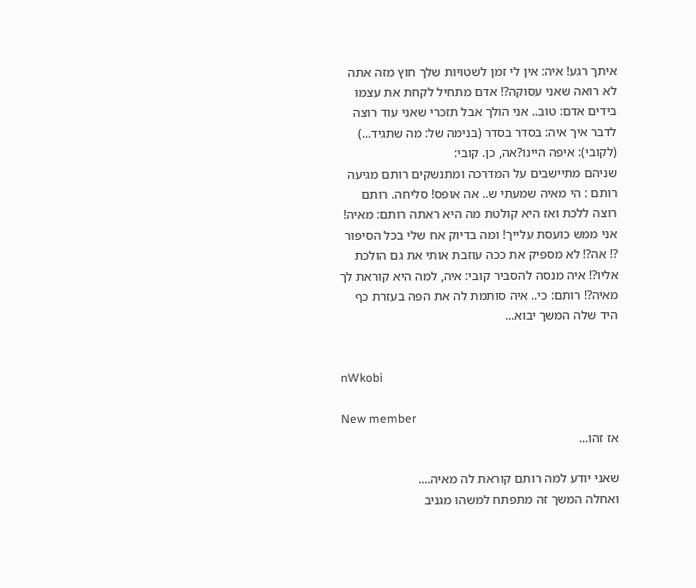איתך רגע! איה: אין לי זמן לשטויות שלך חוץ מזה אתה לא רואה שאני עסוקה?! אדם מתחיל לקחת את עצמו בידים אדם: טוב.. אני הולך אבל תזכרי שאני עוד רוצה לדבר איך איה: בסדר בסדר (בנימה של: מה שתגיד...) (לקובי): איפה היינו?אה, כן. קובי:
שניהם מתיישבים על המדרכה ומתנשקים רותם מגיעה רותם : הי מאיה שמעתי ש.. אה אופס! סליחה. רותם רוצה ללכת ואז היא קולטת מה היא ראתה רותם: מאיה! אני ממש כועסת עלייך! ומה בדיוק אח שלי בכל הסיפור ?! אה?! לא מספיק את ככה עוזבת אותי את גם הולכת אליו?! איה מנסה להסביר קובי: איה, למה היא קוראת לך מאיה?! רותם: כי.. איה סותמת לה את הפה בעזרת כף היד שלה המשך יבוא...


nWkobi

New member
אז זהו...

שאני יודע למה רותם קוראת לה מאיה....
ואחלה המשך זה מתפתח למשהו מגניב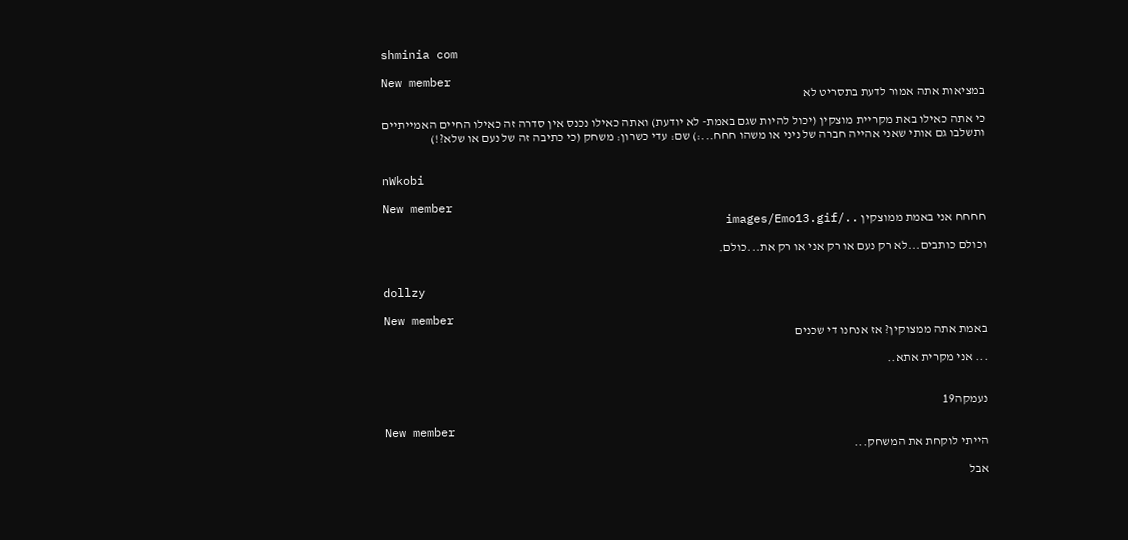shminia com

New member
במציאות אתה אמור לדעת בתסריט לא

כי אתה כאילו באת מקריית מוצקין (יכול להיות שגם באמת- לא יודעת) ואתה כאילו נכנס אין סדרה זה כאילו החיים האמייתיים ותשלבו גם אותי שאני אהייה חברה של ניני או משהו חחח...:) שם: עדי כשרון: משחק (כי כתיבה זה של נעם או שלא?!)


nWkobi

New member
חחחח אני באמת ממוצקין ../images/Emo13.gif

וכולם כותבים...לא רק נעם או רק אני או רק את...כולם.


dollzy

New member
באמת אתה ממצוקין? אז אנחנו די שכנים

... אני מקרית אתא..


נעמקה19

New member
הייתי לוקחת את המשחק...

אבל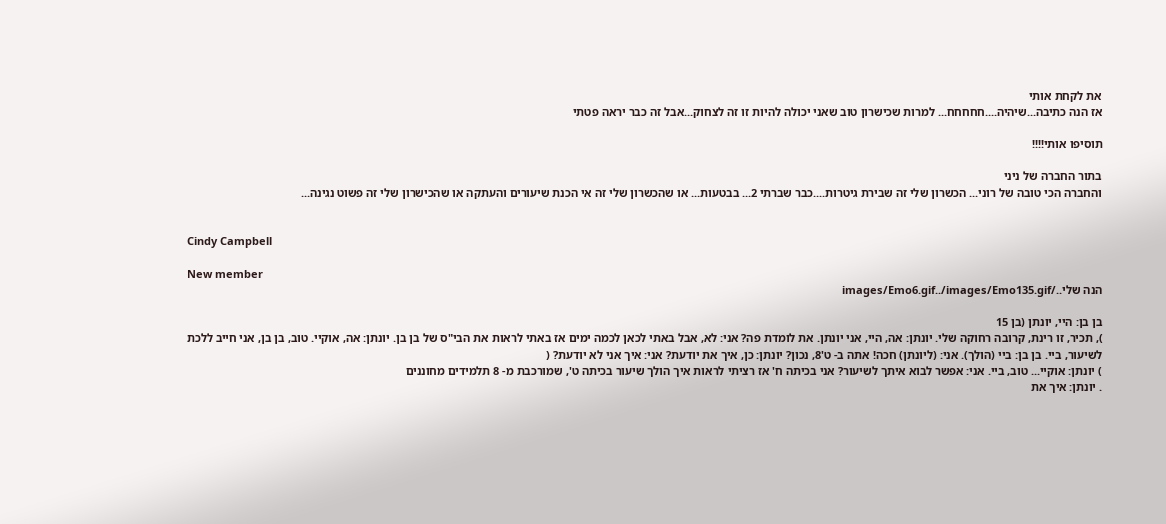את לקחת אותי
אז הנה כתיבה...שיהיה....חחחחח... למרות שכישרון טוב שאני יכולה להיות זו זה לצחוק...אבל זה כבר יראה פטתי

תוסיפו אותי!!!!

בתור החברה של ניני
והחברה הכי טובה של רוני... הכשרון שלי זה שבירת גיטרות....כבר שברתי 2... בבטעות... או שהכשרון שלי זה אי הכנת שיעורים והעתקה או שהכישרון שלי זה פשוט נגינה...


Cindy Campbell

New member
הנה שלי../images/Emo6.gif../images/Emo135.gif

בן בן: היי, יונתן (בן 15
), תכיר, זו רינת, קרובה רחוקה שלי. יונתן: אה, היי, אני יונתן. את לומדת פה? אני: לא, אבל באתי לכאן לכמה ימים אז באתי לראות את הבי"ס של בן בן. יונתן: אה, אוקיי. טוב, בן בן, אני חייב ללכת לשיעור, ביי. בן בן: ביי (הולך). אני: (ליונתן) חכה! אתה ב- ט'8, נכון? יונתן: כן, איך את יודעת? אני: איך אני לא יודעת? (
) יונתן: אוקיי... טוב, ביי. אני: אפשר לבוא איתך לשיעור? אני בכיתה ח' אז רציתי לראות איך הולך שיעור בכיתה ט', שמורכבת מ- 8 תלמידים מחוננים
. יונתן: איך את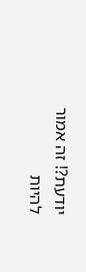יודעת?! זה אמור להיות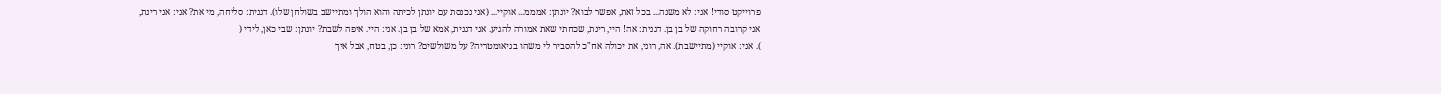פרוייקט סודי! אני: לא משנה... בכל זאת, אפשר לבוא? יונתן: אמממ... אוקיי... (אני נכנסת עם יונתן לכיתה והוא הולך ומתיישב בשולחן שלו). דגנית: סליחה, מי את? אני: אני רינת, אני קרובה רחוקה של בן בן. דגנית: אה! היי, רינת, שכחתי שאת אמורה להגיע. אני דגנית, אמא של בן בן. אני: היי. איפה לשבת? יונתן: שבי כאן, לידי (
). אני: אוקיי (מתיישבת). אה, רוני, את יכולה אח"כ להסביר לי משהו בגיאומטריה? על משולשים? רוני: כן, בטח, אבל איך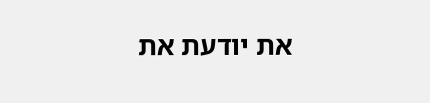את יודעת את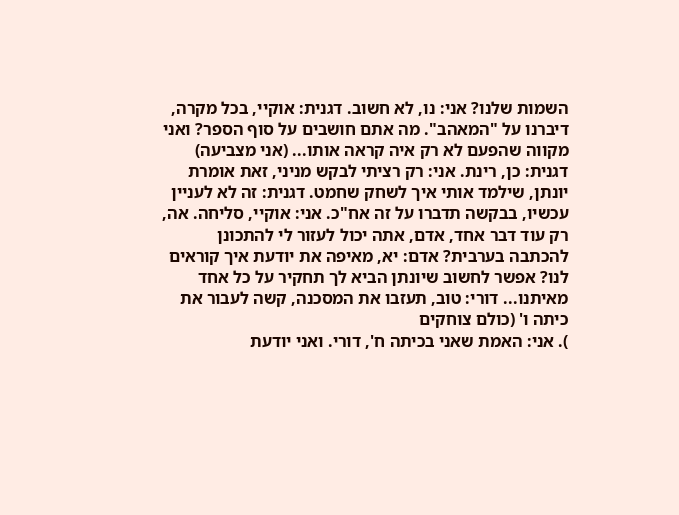השמות שלנו? אני: נו, לא חשוב. דגנית: אוקיי, בכל מקרה, דיברנו על "המאהב". מה אתם חושבים על סוף הספר? ואני מקווה שהפעם לא רק איה קראה אותו... (אני מצביעה) דגנית: כן, רינת. אני: רק רציתי לבקש מניני, זאת אומרת יונתן, שילמד אותי איך לשחק שחמט. דגנית: זה לא לעניין עכשיו, בבקשה תדברו על זה אח"כ. אני: אוקיי, סליחה. אה, רק עוד דבר אחד, אדם, אתה יכול לעזור לי להתכונן להכתבה בערבית? אדם: יא, מאיפה את יודעת איך קוראים לנו? אפשר לחשוב שיונתן הביא לך תחקיר על כל אחד מאיתנו... דורי: טוב, תעזבו את המסכנה, קשה לעבור את כיתה ו' (כולם צוחקים
). אני: האמת שאני בכיתה ח', דורי. ואני יודעת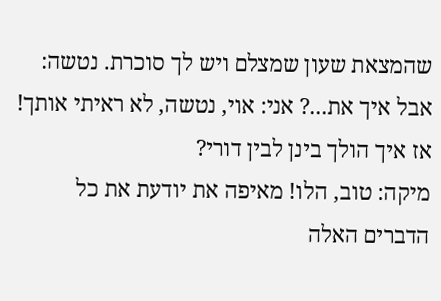שהמצאת שעון שמצלם ויש לך סוכרת. נטשה: אבל איך את...? אני: אוי, נטשה, לא ראיתי אותך! אז איך הולך בינן לבין דורי?
מיקה: טוב, הלו! מאיפה את יודעת את כל הדברים האלה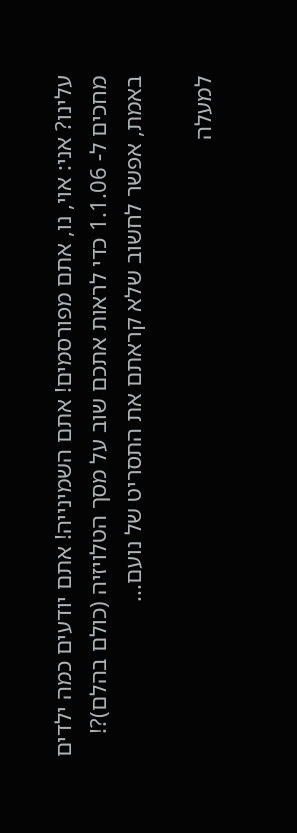עלינו? אני: אוי, נו, אתם מפורסמים! אתם השמינייה! אתם יודעים כמה ילדים מחכים ל- 1.1.06 כדי לראות אתכם שוב על מסך הטלויזיה (כולם בהלם)?! באמת, אפשר לחשוב שלא קראתם את התסריט של נועם...

למעלה